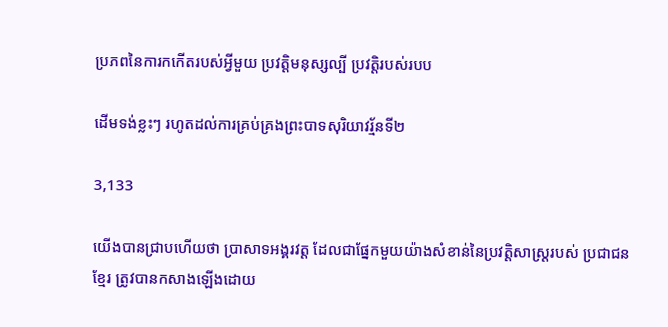ប្រភពនៃការកកើតរបស់អ្វីមួយ ប្រវត្តិមនុស្សល្បី ប្រវត្តិរបស់របប

ដើមទង់ខ្លះៗ រហូតដល់ការគ្រប់គ្រងព្រះបាទសុរិយាវរ្ម័នទី២

3,133

យើងបានជ្រាបហើយថា ប្រាសាទអង្គរវត្ត ដែលជាផ្នែកមួយយ៉ាងសំខាន់នៃប្រវត្តិសាស្ត្ររបស់ ប្រជាជនខ្មែរ ត្រូវបានកសាងឡើងដោយ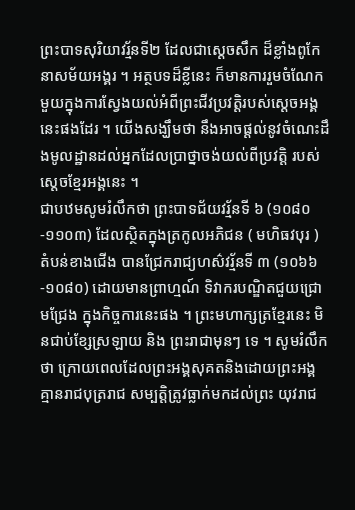ព្រះបាទសុរិយាវរ្ម័នទី២ ដែលជាស្តេចសឹក ដ៏ខ្លាំងពូកែនាសម័យអង្គរ ។ អត្ថបទដ៏ខ្លីនេះ ក៏មានការរួមចំណែកមួយក្នុងការស្វែងយល់អំពីព្រះជីវប្រវត្តិរបស់ស្តេចអង្គនេះផងដែរ ។ យើងសង្ឃឹមថា នឹងអាចផ្តល់នូវចំណេះដឹងមូលដ្ឋានដល់អ្នកដែលប្រាថ្នាចង់យល់ពីប្រវត្តិ របស់ស្តេចខែ្មរអង្គនេះ ។
ជាបឋមសូមរំលឹកថា ព្រះបាទជ័យវរ្ម័នទី ៦ (១០៨០-១១០៣) ដែលស្ថិតក្នុងត្រកូលអភិជន ( មហិធវបុរ ) តំបន់ខាងជើង បានជ្រែករាជ្យហស៌វរ្ម័នទី ៣ (១០៦៦-១០៨០) ដោយមានព្រាហ្មណ៍ ទិវាករបណ្ឌិតជួយជ្រោមជ្រែង ក្នុងកិច្ចការនេះផង ។ ព្រះមហាក្សត្រខ្មែរនេះ មិនជាប់ខ្សែស្រឡាយ និង ព្រះរាជាមុនៗ ទេ ។ សូមរំលឹកថា ក្រោយពេលដែលព្រះអង្គសុគតនិងដោយព្រះអង្គគ្មានរាជបុត្ររាជ សម្បត្តិត្រូវធ្លាក់មកដល់ព្រះ យុវរាជ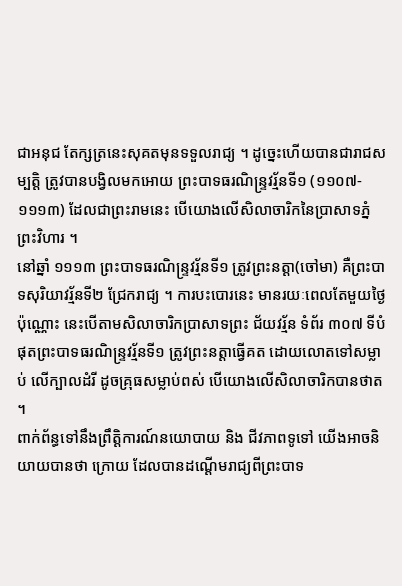ជាអនុជ តែក្សត្រនេះសុគតមុនទទួលរាជ្យ ។ ដូច្នេះហើយបានជារាជសម្បត្តិ ត្រូវបានបង្វិលមកអោយ ព្រះបាទធរណិន្ទ្រវរ្ម័នទី១ (១១០៧- ១១១៣) ដែលជាព្រះរាមនេះ បើយោងលើសិលាចារិកនៃប្រាសាទភ្នំព្រះវិហារ ។
នៅឆ្នាំ ១១១៣ ព្រះបាទធរណិន្ទ្រវរ្ម័នទី១ ត្រូវព្រះនត្តា(ចៅមា) គឺព្រះបាទសុរិយាវរ្ម័នទី២ ជ្រែករាជ្យ ។ ការបះបោរនេះ មានរយៈពេលតែមួយថ្ងៃប៉ុណ្ណោះ នេះបើតាមសិលាចារិកប្រាសាទព្រះ ជ័យវរ្ម័ន ទំព័រ ៣០៧ ទីបំផុតព្រះបាទធរណិន្ទ្រវរ្ម័នទី១ ត្រូវព្រះនត្តាធ្វើគត ដោយលោតទៅសម្លាប់ លើក្បាលដំរី ដូចគ្រុធសម្លាប់ពស់ បើយោងលើសិលាចារិកបានថាត ។
ពាក់ព័ន្ធទៅនឹងព្រឹត្តិការណ៍នយោបាយ និង ជីវភាពទូទៅ យើងអាចនិយាយបានថា ក្រោយ ដែលបានដណ្តើមរាជ្យពីព្រះបាទ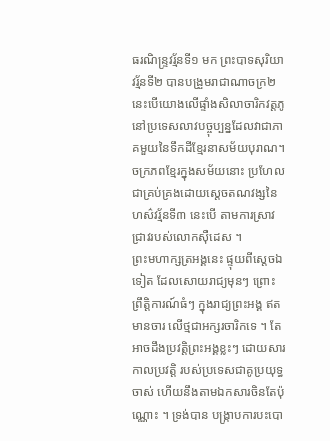ធរណិន្ទ្រវរ្ម័នទី១ មក ព្រះបាទសុរិយាវរ្ម័នទី២ បានបង្រួមរាជាណាចក្រ២ នេះបើយោងលើផ្ទាំងសិលាចារិកវត្តភូនៅប្រទេសលាវបច្ចុប្បន្នដែលវាជាភាគមួយនៃទឹកដីខ្មែរនាសម័យបុរាណ។ ចក្រភពខ្មែរក្នុងសម័យនោះ ប្រហែល ជាគ្រប់គ្រងដោយស្តេចតណវង្សនៃហស៌វរ្ម័នទី៣ នេះបើ តាមការស្រាវជ្រាវរបស់លោកស៊ឺដេស ។
ព្រះមហាក្សត្រអង្គនេះ ផ្ទុយពីស្តេចឯទៀត ដែលសោយរាជ្យមុនៗ ព្រោះព្រឹត្តិការណ៍ធំៗ ក្នុងរាជ្យព្រះអង្គ ឥតមានចារ លើថ្មជាអក្សរចារិកទេ ។ តែអាចដឹងប្រវត្តិព្រះអង្គខ្លះៗ ដោយសារកាលប្រវត្តិ របស់ប្រទេសជាគូប្រយុទ្ធចាស់ ហើយនឹងតាមឯកសារចិនតែប៉ុណ្ណោះ ។ ទ្រង់បាន បង្ក្រាបការបះបោ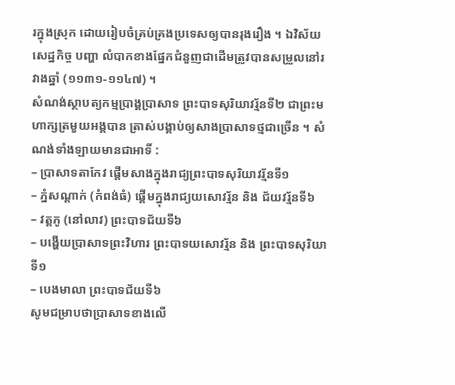រក្នុងស្រុក ដោយរៀបចំគ្រប់គ្រងប្រទេសឲ្យបានរុងរឿង ។ ឯវិស័យសេដ្ឋកិច្ច បញ្ហា លំបាកខាងផ្នែកជំនួញជាដើមត្រូវបានសម្រួលនៅរវាងឆ្នាំ (១១៣១-១១៤៧) ។
សំណង់ស្ថាបត្យកម្មប្រាង្គប្រាសាទ ព្រះបាទសុរិយាវរ្ម័នទី២ ជាព្រះមហាក្សត្រមួយអង្គបាន ត្រាស់បង្គាប់ឲ្យសាងប្រាសាទថ្មជាច្រើន ។ សំណង់ទាំងឡាយមានជាអាទិ៍ :
– ប្រាសាទតាកែវ ផ្តើមសាងក្នុងរាជ្យព្រះបាទសុរិយាវរ្ម័នទី១
– ភ្នំសណ្តាក់ (កំពង់ធំ) ផ្តើមក្នុងរាជ្យយសោវរ្ម័ន និង ជ័យវរ្ម័នទី៦
– វត្តភូ (នៅលាវ) ព្រះបាទជ័យទី៦
– បង្ហើយប្រាសាទព្រះវិហារ ព្រះបាទយសោវរ្ម័ន និង ព្រះបាទសុរិយាទី១
– បេងមាលា ព្រះបាទជ័យទី៦
សូមជម្រាបថាប្រាសាទខាងលើ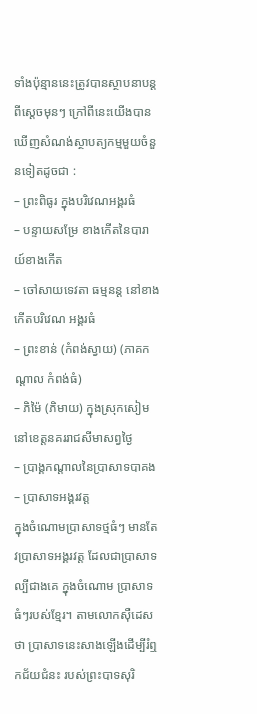ទាំងប៉ុន្មាននេះត្រូវបានស្ថាបនាបន្តពីស្តេចមុនៗ ក្រៅពីនេះយើងបានឃើញសំណង់ស្ថាបត្យកម្មមួយចំនួនទៀតដូចជា :
– ព្រះពិធូរ ក្នុងបរិវេណអង្គរធំ
– បន្ទាយសម្រែ ខាងកើតនៃបារាយ៍ខាងកើត
– ចៅសាយទេវតា ធម្មនន្ត នៅខាងកើតបរិវេណ អង្គរធំ
– ព្រះខាន់ (កំពង់ស្វាយ) (ភាគកណ្តាល កំពង់ធំ)
– ភិម៉ៃ (ភិមាយ) ក្នុងស្រុកសៀម នៅខេត្តនគររាជសីមាសព្វថ្ងៃ
– ប្រាង្គកណ្តាលនៃប្រាសាទបាគង
– ប្រាសាទអង្គរវត្ត
ក្នុងចំណោមប្រាសាទថ្មធំៗ មានតែវប្រាសាទអង្គរវត្ត ដែលជាប្រាសាទល្បីជាងគេ ក្នុងចំណោម ប្រាសាទធំៗរបស់ខ្មែរ។ តាមលោកស៊ឺដេសថា ប្រាសាទនេះសាងឡើងដើម្បីរំឮកជ័យជំនះ របស់ព្រះបាទសុរិ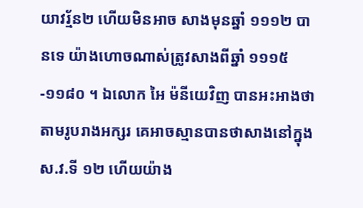យាវរ្ម័ន២ ហើយមិនអាច សាងមុនឆ្នាំ ១១១២ បានទេ យ៉ាងហោចណាស់ត្រូវសាងពីឆ្នាំ ១១១៥-១១៨០ ។ ឯលោក អៃ ម៉នីយេវិញ បានអះអាងថា តាមរូបរាងអក្សរ គេអាចស្មានបានថាសាងនៅក្នុង ស.វ.ទី ១២ ហើយយ៉ាង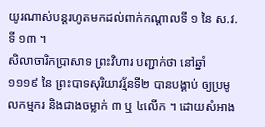យូរណាស់បន្តរហូតមកដល់ពាក់កណ្តាលទី ១ នៃ ស.វ.ទី ១៣ ។
សិលាចារិកប្រាសាទ ព្រះវិហារ បញ្ជាក់ថា នៅឆ្នាំ ១១១៩ នៃ ព្រះបាទសុរិយាវរ្ម័នទី២ បានបង្គាប់ ឲ្យប្រមូលកម្មករ និងជាងចម្លាក់ ៣ ឬ ៤លើក ។ ដោយសំអាង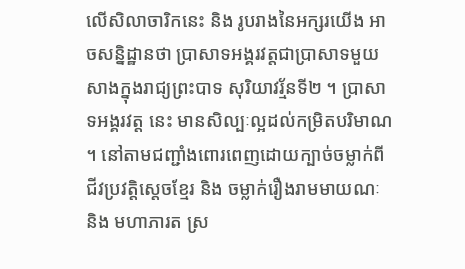លើសិលាចារិកនេះ និង រូបរាងនៃអក្សរយើង អាចសន្និដ្ឋានថា ប្រាសាទអង្គរវត្តជាប្រាសាទមួយ សាងក្នុងរាជ្យព្រះបាទ សុរិយាវរ្ម័នទី២ ។ ប្រាសាទអង្គរវត្ត នេះ មានសិល្បៈល្អដល់កម្រិតបរិមាណ ។ នៅតាមជញ្ជាំងពោរពេញដោយក្បាច់ចម្លាក់ពីជីវប្រវត្តិស្តេចខ្មែរ និង ចម្លាក់រឿងរាមមាយណៈ និង មហាភារត ស្រ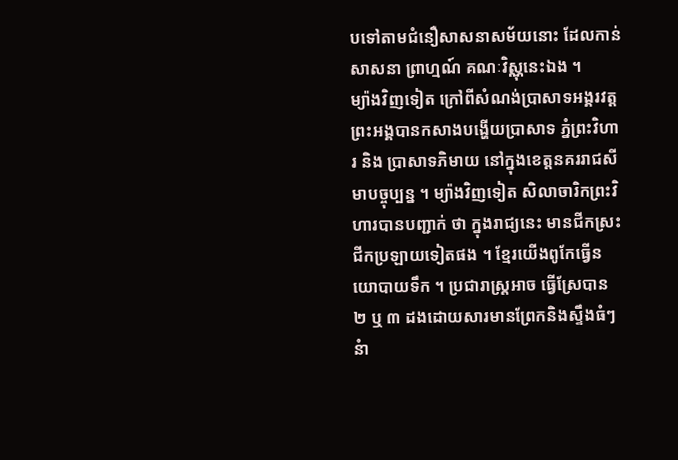បទៅតាមជំនឿសាសនាសម័យនោះ ដែលកាន់សាសនា ព្រាហ្មណ៍ គណៈវិស្ណុនេះឯង ។
ម្យ៉ាងវិញទៀត ក្រៅពីសំណង់ប្រាសាទអង្គរវត្ត ព្រះអង្គបានកសាងបង្ហើយប្រាសាទ ភ្នំព្រះវិហារ និង ប្រាសាទភិមាយ នៅក្នុងខេត្តនគររាជសីមាបច្ចុប្បន្ន ។ ម្យ៉ាងវិញទៀត សិលាចារិកព្រះវិហារបានបញ្ជាក់ ថា ក្នុងរាជ្យនេះ មានជីកស្រះ ជីកប្រឡាយទៀតផង ។ ខ្មែរយើងពូកែធ្វើនយោបាយទឹក ។ ប្រជារាស្ត្រអាច ធ្វើស្រែបាន ២ ឬ ៣ ដងដោយសារមានព្រែកនិងស្ទឹងធំៗ នំា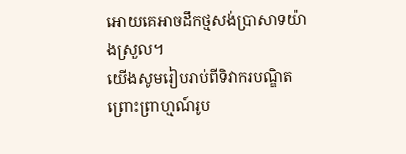អោយគេអាចដឹកថ្មសង់ប្រាសាទយ៉ាងស្រួល។
យើងសូមរៀបរាប់ពីទិវាករបណ្ឌិត ព្រោះព្រាហ្មណ៍រូប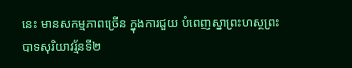នេះ មានសកម្មភាពច្រើន ក្នុងការជួយ បំពេញស្នាព្រះហស្ថព្រះបាទសុរិយាវរ្ម័នទី២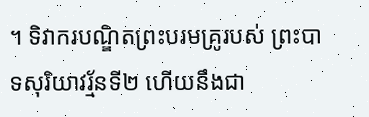។ ទិវាករបណ្ឌិតព្រះបរមគ្រូរបស់ ព្រះបាទសុរិយាវរ្ម័នទី២ ហើយនឹងជា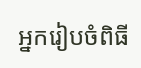អ្នករៀបចំពិធី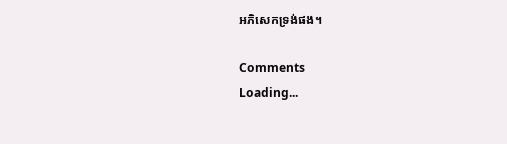អភិសេកទ្រង់ផង។

Comments
Loading...